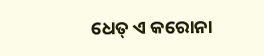ଧେତ୍‌ ଏ କରୋନା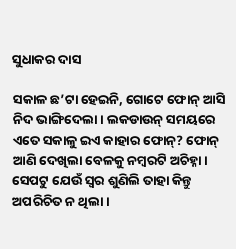ସୁଧାକର ଦାସ

ସକାଳ ଛ’ଟା ହେଇନି, ଗୋଟେ ଫୋନ୍‌ ଆସି ନିଦ ଭାଙ୍ଗିଦେଲା। ଲକଡାଉନ୍‌ ସମୟରେ ଏତେ ସକାଳୁ ଇଏ କାହାର ଫୋନ୍‌? ଫୋନ୍‌ ଆଣି ଦେଖିଲା ବେଳକୁ ନମ୍ବରଟି ଅଚିହ୍ନା। ସେପଟୁ ଯେଉଁ ସ୍ବର ଶୁଣିଲି ତାହା କିନ୍ତୁ ଅପରିଚିତ ନ ଥିଲା।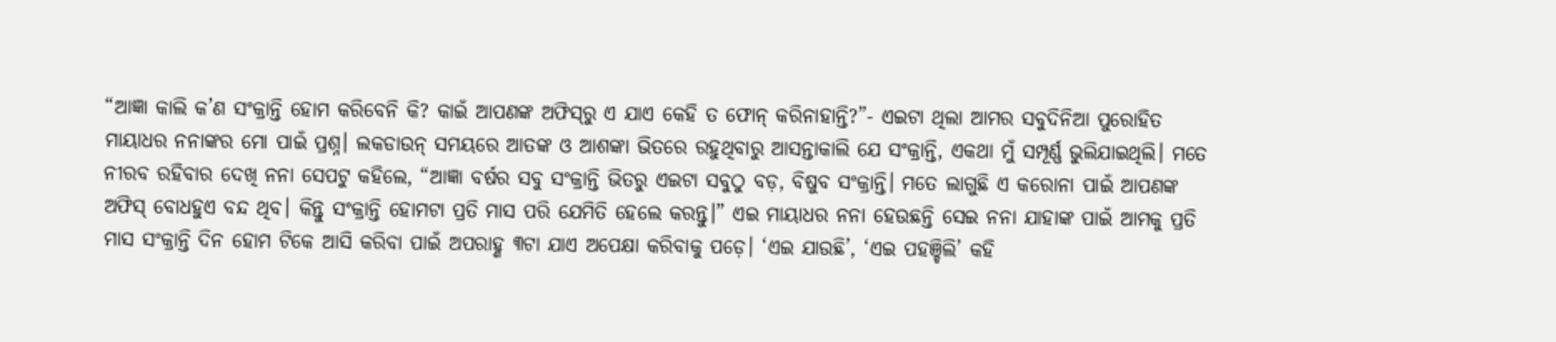“ଆଜ୍ଞା କାଲି କ’ଣ ସଂକ୍ରାନ୍ତି ହୋମ କରିବେନି କି? କାଇଁ ଆପଣଙ୍କ ଅଫିସ୍‌ରୁ ଏ ଯାଏ କେହି ତ ଫୋନ୍‌ କରିନାହାନ୍ତି?”- ଏଇଟା ଥିଲା ଆମର ସବୁଦିନିଆ ପୁରୋହିତ ମାୟାଧର ନନାଙ୍କର ମୋ ପାଇଁ ପ୍ରଶ୍ନ। ଲକଡାଉନ୍‌ ସମୟରେ ଆତଙ୍କ ଓ ଆଶଙ୍କା ଭିତରେ ରହୁଥିବାରୁ ଆସନ୍ତାକାଲି ଯେ ସଂକ୍ରାନ୍ତି, ଏକଥା ମୁଁ ସମ୍ପୂର୍ଣ୍ଣ ଭୁଲିଯାଇଥିଲି। ମତେ ନୀରବ ରହିବାର ଦେଖି ନନା ସେପଟୁ କହିଲେ, “ଆଜ୍ଞା ବର୍ଷର ସବୁ ସଂକ୍ରାନ୍ତି ଭିତରୁ ଏଇଟା ସବୁଠୁ ବଡ଼, ବିଷୁବ ସଂକ୍ରାନ୍ତି। ମତେ ଲାଗୁଛି ଏ କରୋନା ପାଇଁ ଆପଣଙ୍କ ଅଫିସ୍‌ ବୋଧହୁଏ ବନ୍ଦ ଥିବ। କିନ୍ତୁ ସଂକ୍ରାନ୍ତି ହୋମଟା ପ୍ରତି ମାସ ପରି ଯେମିତି ହେଲେ କରନ୍ତୁ।” ଏଇ ମାୟାଧର ନନା ହେଉଛନ୍ତି ସେଇ ନନା ଯାହାଙ୍କ ପାଇଁ ଆମକୁ ପ୍ରତି ମାସ ସଂକ୍ରାନ୍ତି ଦିନ ହୋମ ଟିକେ ଆସି କରିବା ପାଇଁ ଅପରାହ୍ଣ ୩ଟା ଯାଏ ଅପେକ୍ଷା କରିବାକୁ ପଡ଼େ। ‘ଏଇ ଯାଉଛି’, ‘ଏଇ ପହଞ୍ଚିଲି’ କହି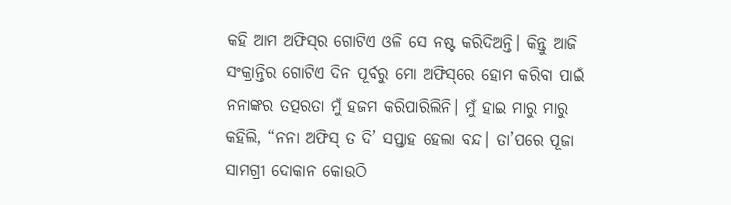କହି ଆମ ଅଫିସ୍‌ର ଗୋଟିଏ ଓଳି ସେ ନଷ୍ଟ କରିଦିଅନ୍ତି। କିନ୍ତୁ ଆଜି ସଂକ୍ରାନ୍ତିର ଗୋଟିଏ ଦିନ ପୂର୍ବରୁ ମୋ ଅଫିସ୍‌ରେ ହୋମ କରିବା ପାଇଁ ନନାଙ୍କର ତତ୍ପରତା ମୁଁ ହଜମ କରିପାରିଲିନି। ମୁଁ ହାଇ ମାରୁ ମାରୁ କହିଲି, “ନନା ଅଫିସ୍‌ ତ ଦି’ ସପ୍ତାହ ହେଲା ବନ୍ଦ। ତା’ପରେ ପୂଜା ସାମଗ୍ରୀ ଦୋକାନ କୋଉଠି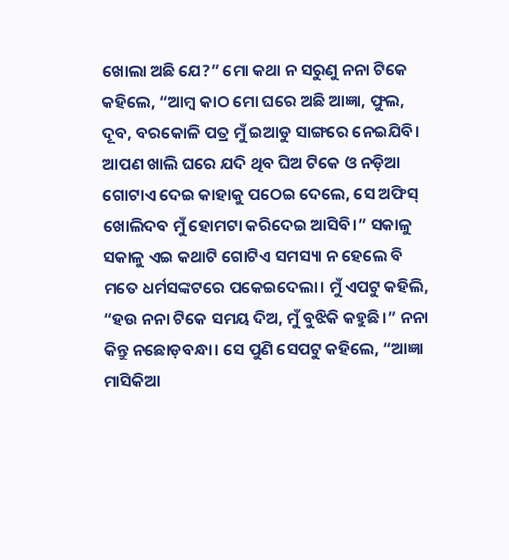ଖୋଲା ଅଛି ଯେ?” ମୋ କଥା ନ ସରୁଣୁ ନନା ଟିକେ କହିଲେ, “ଆମ୍ବ କାଠ ମୋ ଘରେ ଅଛି ଆଜ୍ଞା, ଫୁଲ, ଦୂବ, ବରକୋଳି ପତ୍ର ମୁଁ ଇଆଡୁ ସାଙ୍ଗରେ ନେଇଯିବି। ଆପଣ ଖାଲି ଘରେ ଯଦି ଥିବ ଘିଅ ଟିକେ ଓ ନଡ଼ିଆ ଗୋଟାଏ ଦେଇ କାହାକୁ ପଠେଇ ଦେଲେ, ସେ ଅଫିସ୍‌ ଖୋଲିଦବ ମୁଁ ହୋମଟା କରିଦେଇ ଆସିବି।” ସକାଳୁ ସକାଳୁ ଏଇ କଥାଟି ଗୋଟିଏ ସମସ୍ୟା ନ ହେଲେ ବି ମତେ ଧର୍ମସଙ୍କଟରେ ପକେଇଦେଲା। ମୁଁ ଏପଟୁ କହିଲି, “ହଉ ନନା ଟିକେ ସମୟ ଦିଅ, ମୁଁ ବୁଝିକି କହୁଛି।” ନନା କିନ୍ତୁ ନଛୋଡ଼ବନ୍ଧା। ସେ ପୁଣି ସେପଟୁ କହିଲେ, “ଆଜ୍ଞା ମାସିକିଆ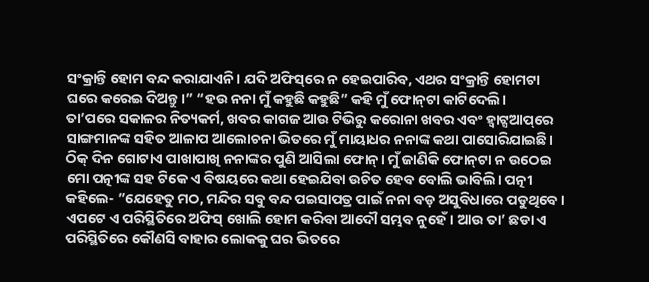ସଂକ୍ରାନ୍ତି ହୋମ ବନ୍ଦ କରାଯାଏନି। ଯଦି ଅଫିସ୍‌ରେ ନ ହେଇପାରିବ, ଏଥର ସଂକ୍ରାନ୍ତି ହୋମଟା ଘରେ କରେଇ ଦିଅନ୍ତୁ।” “ହଉ ନନା ମୁଁ କହୁଛି କହୁଛି” କହି ମୁଁ ଫୋନ୍‌ଟା କାଟିଦେଲି।
ତା’ପରେ ସକାଳର ନିତ୍ୟକର୍ମ, ଖବର କାଗଜ ଆଉ ଟିଭିରୁ କରୋନା ଖବର ଏବଂ ହ୍ବାଟ୍ସଆପ୍‌ରେ ସାଙ୍ଗମାନଙ୍କ ସହିତ ଆଳାପ ଆଲୋଚନା ଭିତରେ ମୁଁ ମାୟାଧର ନନାଙ୍କ କଥା ପାସୋରିଯାଇଛି। ଠିକ୍‌ ଦିନ ଗୋଟାଏ ପାଖାପାଖି ନନାଙ୍କର ପୁଣି ଆସିଲା ଫୋନ୍‌। ମୁଁ ଜାଣିକି ଫୋନ୍‌ଟା ନ ଉଠେଇ ମୋ ପତ୍ନୀଙ୍କ ସହ ଟିକେ ଏ ବିଷୟରେ କଥା ହେଇଯିବା ଉଚିତ ହେବ ବୋଲି ଭାବିଲି। ପତ୍ନୀ କହିଲେ- ”ଯେହେତୁ ମଠ, ମନ୍ଦିର ସବୁ ବନ୍ଦ ପଇସାପତ୍ର ପାଇଁ ନନା ବଡ଼ ଅସୁବିଧାରେ ପଡୁଥିବେ। ଏପଟେ ଏ ପରିସ୍ଥିତିରେ ଅଫିସ୍‌ ଖୋଲି ହୋମ କରିବା ଆଦୌ ସମ୍ଭବ ନୁହେଁ। ଆଉ ତା’ ଛଡା ଏ ପରିସ୍ଥିତିରେ କୌଣସି ବାହାର ଲୋକକୁ ଘର ଭିତରେ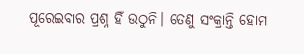ପୂରେଇବାର ପ୍ରଶ୍ନ ହିଁ ଉଠୁନି। ତେଣୁ ସଂକ୍ରାନ୍ତି ହୋମ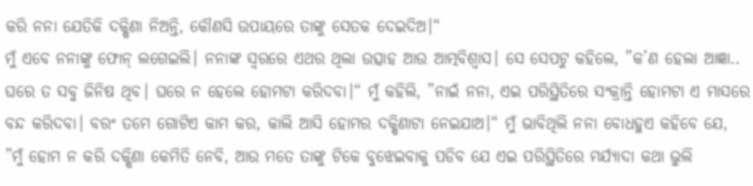କରି ନନା ଯେତିକି ଦକ୍ଷିଣା ନିଅନ୍ତି, କୌଣସି ଉପାୟରେ ତାଙ୍କୁ ସେତକ ଦେଇଦିଅ।“
ମୁଁ ଏବେ ନନାଙ୍କୁ ଫୋନ୍‌ ଲଗେଇଲି। ନନାଙ୍କ ସ୍ବରରେ ଏଥର ଥିଲା ଉତ୍ସାହ ଆଉ ଆତ୍ମବିଶ୍ୱାସ। ସେ ସେପଟୁ କହିଲେ, ”କ’ଣ ହେଲା ଆଜ୍ଞା.. ଘରେ ତ ସବୁ ଜିନିଷ ଥିବ। ଘରେ ନ ହେଲେ ହୋମଟା କରିଦବା।“ ମୁଁ କହିଲି, ”ନାଇଁ ନନା, ଏଇ ପରିସ୍ଥିତିରେ ସଂକ୍ରାନ୍ତି ହୋମଟା ଏ ମାସରେ ବନ୍ଦ କରିଦବା। ବରଂ ତମେ ଗୋଟିଏ କାମ କର, କାଲି ଆସି ହୋମର ଦକ୍ଷିଣାଟା ନେଇଯାଅ।“ ମୁଁ ଭାବିଥିଲି ନନା ବୋଧହୁଏ କହିବେ ଯେ, ”ମୁଁ ହୋମ ନ କରି ଦକ୍ଷିଣା କେମିତି ନେବି, ଆଉ ମତେ ତାଙ୍କୁ ଟିକେ ବୁଝେଇବାକୁ ପଡିବ ଯେ ଏଇ ପରିସ୍ଥିତିରେ ମର୍ଯ୍ୟାଦା କଥା ଭୁଲି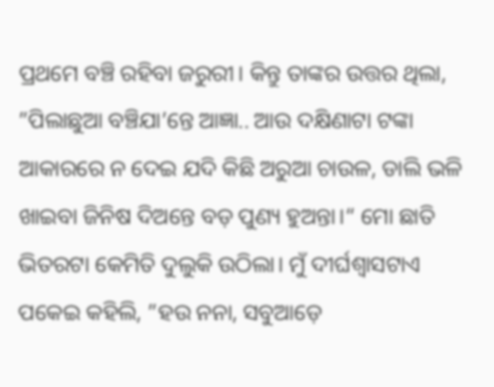ପ୍ରଥମେ ବଞ୍ଚି ରହିବା ଜରୁରୀ। କିନ୍ତୁ ତାଙ୍କର ଉତ୍ତର ଥିଲା, ”ପିଲାଛୁଆ ବଞ୍ଚିଯା’ନ୍ତେ ଆଜ୍ଞା.. ଆଉ ଦକ୍ଷିଣାଟା ଟଙ୍କା ଆକାରରେ ନ ଦେଇ ଯଦି କିଛି ଅରୁଆ ଚାଉଳ, ଡାଲି ଭଳି ଖାଇବା ଜିନିଷ ଦିଅନ୍ତେ ବଡ଼ ପୁଣ୍ୟ ହୁଅନ୍ତା।“ ମୋ ଛାତି ଭିତରଟା କେମିତି ଦୁଲୁକି ଉଠିଲା। ମୁଁ ଦୀର୍ଘଶ୍ୱାସଟାଏ ପକେଇ କହିଲି, ”ହଉ ନନା, ସବୁଆଡ଼େ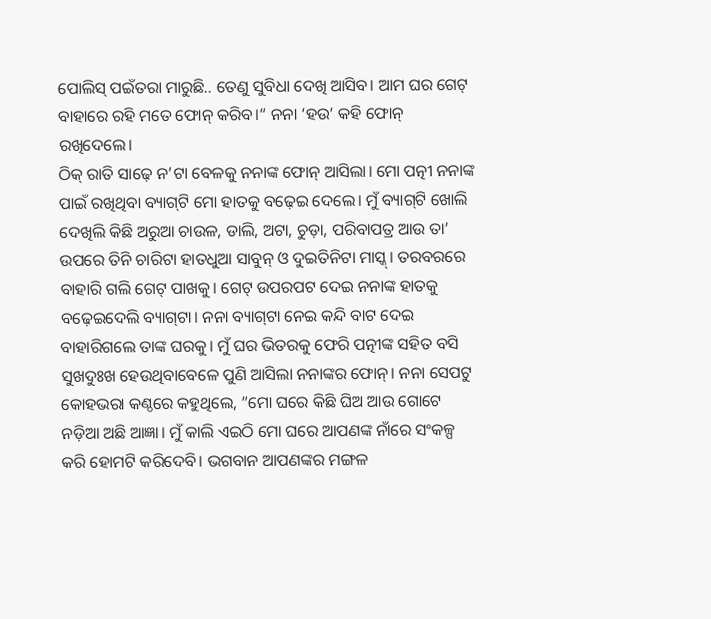ପୋଲିସ୍‌ ପଇଁତରା ମାରୁଛି.. ତେଣୁ ସୁବିଧା ଦେଖି ଆସିବ। ଆମ ଘର ଗେଟ୍‌ ବାହାରେ ରହି ମତେ ଫୋନ୍‌ କରିବ।“ ନନା ‘ହଉ’ କହି ଫୋନ୍‌ ରଖିଦେଲେ।
ଠିକ୍‌ ରାତି ସାଢ଼େ ନ’ଟା ବେଳକୁ ନନାଙ୍କ ଫୋନ୍‌ ଆସିଲା। ମୋ ପତ୍ନୀ ନନାଙ୍କ ପାଇଁ ରଖିଥିବା ବ୍ୟାଗ୍‌ଟି ମୋ ହାତକୁ ବଢ଼େଇ ଦେଲେ। ମୁଁ ବ୍ୟାଗ୍‌ଟି ଖୋଲି ଦେଖିଲି କିଛି ଅରୁଆ ଚାଉଳ, ଡାଲି, ଅଟା, ଚୁଡ଼ା, ପରିବାପତ୍ର ଆଉ ତା’ ଉପରେ ତିନି ଚାରିଟା ହାତଧୁଆ ସାବୁନ୍‌ ଓ ଦୁଇତିନିଟା ମାସ୍କ୍‌। ତରବରରେ ବାହାରି ଗଲି ଗେଟ୍‌ ପାଖକୁ। ଗେଟ୍‌ ଉପରପଟ ଦେଇ ନନାଙ୍କ ହାତକୁ ବଢ଼େଇଦେଲି ବ୍ୟାଗ୍‌ଟା। ନନା ବ୍ୟାଗ୍‌ଟା ନେଇ କନ୍ଦି ବାଟ ଦେଇ ବାହାରିଗଲେ ତାଙ୍କ ଘରକୁ। ମୁଁ ଘର ଭିତରକୁ ଫେରି ପତ୍ନୀଙ୍କ ସହିତ ବସି ସୁଖଦୁଃଖ ହେଉଥିବାବେଳେ ପୁଣି ଆସିଲା ନନାଙ୍କର ଫୋନ୍‌। ନନା ସେପଟୁ କୋହଭରା କଣ୍ଠରେ କହୁଥିଲେ, ”ମୋ ଘରେ କିଛି ଘିଅ ଆଉ ଗୋଟେ ନଡ଼ିଆ ଅଛି ଆଜ୍ଞା। ମୁଁ କାଲି ଏଇଠି ମୋ ଘରେ ଆପଣଙ୍କ ନାଁରେ ସଂକଳ୍ପ କରି ହୋମଟି କରିଦେବି। ଭଗବାନ ଆପଣଙ୍କର ମଙ୍ଗଳ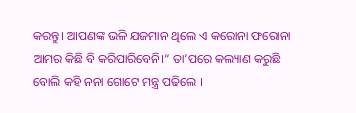କରନ୍ତୁ। ଆପଣଙ୍କ ଭଳି ଯଜମାନ ଥିଲେ ଏ କରୋନା ଫରୋନା ଆମର କିଛି ବି କରିପାରିବେନି।“ ତା’ପରେ କଲ୍ୟାଣ କରୁଛି ବୋଲି କହି ନନା ଗୋଟେ ମନ୍ତ୍ର ପଢିଲେ ।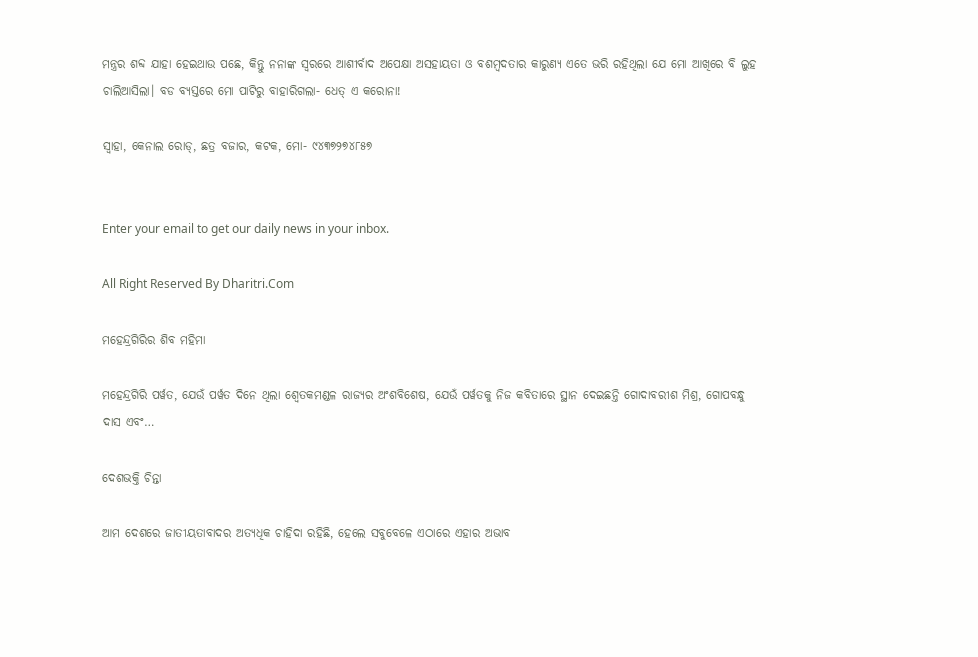ମନ୍ତ୍ରର ଶବ୍ଦ ଯାହା ହେଇଥାଉ ପଛେ, କିନ୍ତୁ ନନାଙ୍କ ସ୍ବରରେ ଆଶୀର୍ବାଦ ଅପେକ୍ଷା ଅସହାୟତା ଓ ବଶମ୍ବଦତାର କାରୁଣ୍ୟ ଏତେ ଭରି ରହିଥିଲା ଯେ ମୋ ଆଖିରେ ବି ଲୁହ ଚାଲିଆସିଲା। ବଡ ବ୍ୟସ୍ତରେ ମୋ ପାଟିରୁ ବାହାରିଗଲା- ଧେତ୍‌ ଏ କରୋନା!

ସ୍ବାହା, କେନାଲ ରୋଡ୍‌, ଛତ୍ର ବଜାର, କଟକ, ମୋ- ୯୪୩୭୨୭୪୮୫୭


Enter your email to get our daily news in your inbox.

All Right Reserved By Dharitri.Com

ମହେନ୍ଦ୍ରଗିରିର ଶିବ ମହିମା

ମହେନ୍ଦ୍ରଗିରି ପର୍ୱତ, ଯେଉଁ ପର୍ୱତ ଦିନେ ଥିଲା ଶ୍ୱେତକମଣ୍ଡଳ ରାଜ୍ୟର ଅଂଶବିଶେଷ, ଯେଉଁ ପର୍ୱତକୁ ନିଜ କବିତାରେ ସ୍ଥାନ ଦେଇଛନ୍ତି ଗୋଦାବରୀଶ ମିଶ୍ର, ଗୋପବନ୍ଧୁ ଦାସ ଏବଂ…

ଦେଶଭକ୍ତି ଚିନ୍ତା

ଆମ ଦେଶରେ ଜାତୀୟତାବାଦର ଅତ୍ୟଧିକ ଚାହିଦା ରହିଛି, ହେଲେ ସବୁବେଳେ ଏଠାରେ ଏହାର ଅଭାବ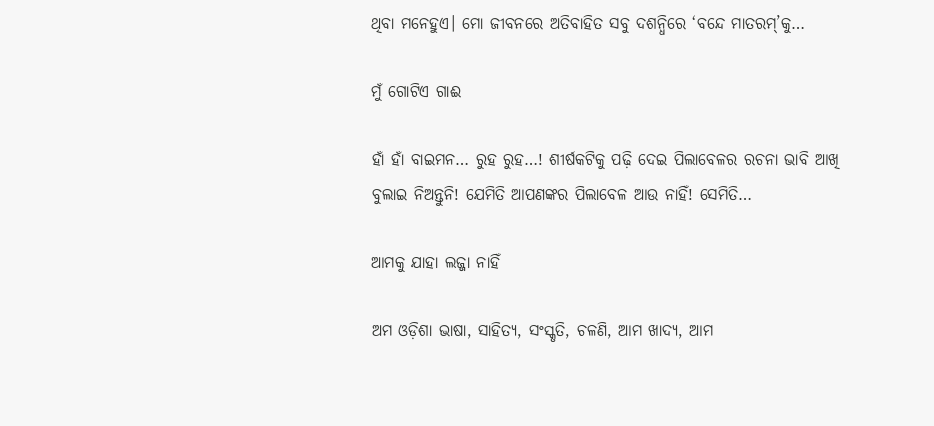ଥିବା ମନେହୁଏ। ମୋ ଜୀବନରେ ଅତିବାହିତ ସବୁ ଦଶନ୍ଧିରେ ‘ବନ୍ଦେ ମାତରମ୍‌’କୁ…

ମୁଁ ଗୋଟିଏ ଗାଈ

ହାଁ ହାଁ ବାଇମନ… ରୁହ ରୁହ…! ଶୀର୍ଷକଟିକୁ ପଢ଼ି ଦେଇ ପିଲାବେଳର ରଚନା ଭାବି ଆଖି ବୁଲାଇ ନିଅନ୍ତୁନି! ଯେମିତି ଆପଣଙ୍କର ପିଲାବେଳ ଆଉ ନାହିଁ! ସେମିତି…

ଆମକୁ ଯାହା ଲଜ୍ଜା ନାହିଁ

ଅମ ଓଡ଼ିଶା ଭାଷା, ସାହିତ୍ୟ, ସଂସ୍କୃତି, ଚଳଣି, ଆମ ଖାଦ୍ୟ, ଆମ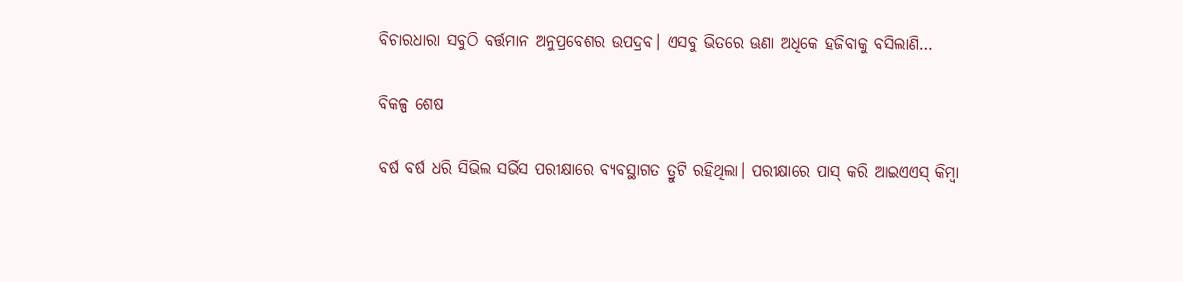ବିଚାରଧାରା ସବୁଠି ବର୍ତ୍ତମାନ ଅନୁପ୍ରବେଶର ଉପଦ୍ରବ। ଏସବୁ ଭିତରେ ଊଣା ଅଧିକେ ହଜିବାକୁ ବସିଲାଣି…

ବିକଳ୍ପ ଶେଷ

ବର୍ଷ ବର୍ଷ ଧରି ସିଭିଲ ସର୍ଭିସ ପରୀକ୍ଷାରେ ବ୍ୟବସ୍ଥାଗତ ତ୍ରୁଟି ରହିଥିଲା। ପରୀକ୍ଷାରେ ପାସ୍‌ କରି ଆଇଏଏସ୍‌ କିମ୍ବା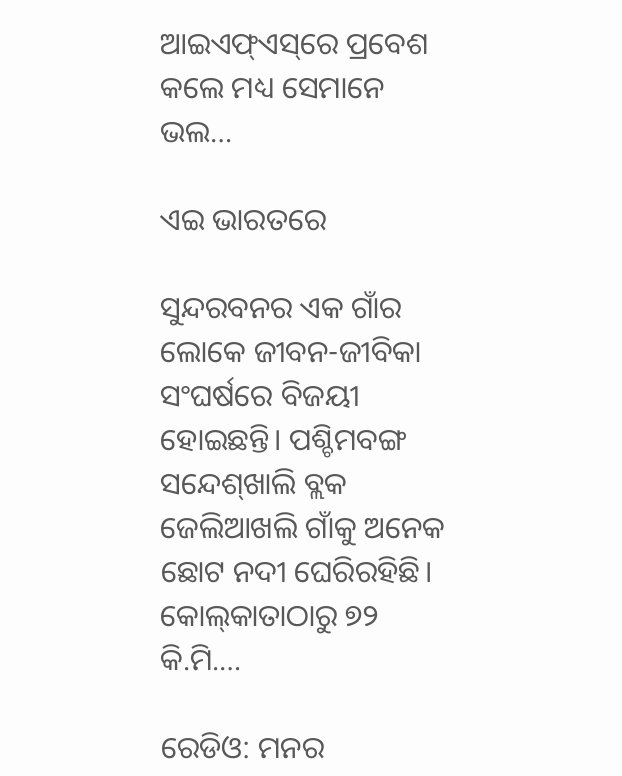ଆଇଏଫ୍‌ଏସ୍‌ରେ ପ୍ରବେଶ କଲେ ମଧ୍ୟ ସେମାନେ ଭଲ…

ଏଇ ଭାରତରେ

ସୁନ୍ଦରବନର ଏକ ଗାଁର ଲୋକେ ଜୀବନ-ଜୀବିକା ସଂଘର୍ଷରେ ବିଜୟୀ ହୋଇଛନ୍ତି। ପଶ୍ଚିମବଙ୍ଗ ସନ୍ଦେଶ୍‌ଖାଲି ବ୍ଲକ ଜେଲିଆଖଲି ଗାଁକୁ ଅନେକ ଛୋଟ ନଦୀ ଘେରିରହିଛି। କୋଲ୍‌କାତାଠାରୁ ୭୨ କି.ମି.…

ରେଡିଓ: ମନର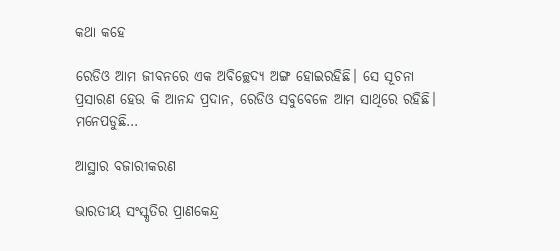କଥା କହେ

ରେଡିଓ ଆମ ଜୀବନରେ ଏକ ଅବିଚ୍ଛେଦ୍ୟ ଅଙ୍ଗ ହୋଇରହିଛି। ସେ ସୂଚନା ପ୍ରସାରଣ ହେଉ କି ଆନନ୍ଦ ପ୍ରଦାନ, ରେଡିଓ ସବୁବେଳେ ଆମ ସାଥିରେ ରହିଛି। ମନେପଡୁଛି…

ଆସ୍ଥାର ବଜାରୀକରଣ

ଭାରତୀୟ ସଂସ୍କୃତିର ପ୍ରାଣକେନ୍ଦ୍ର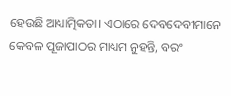ହେଉଛି ଆଧ୍ୟାତ୍ମିକତା। ଏଠାରେ ଦେବଦେବୀମାନେ କେବଳ ପୂଜାପାଠର ମାଧ୍ୟମ ନୁହନ୍ତି, ବରଂ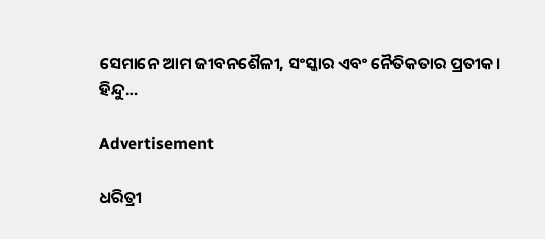ସେମାନେ ଆମ ଜୀବନଶୈଳୀ, ସଂସ୍କାର ଏବଂ ନୈତିକତାର ପ୍ରତୀକ। ହିନ୍ଦୁ…

Advertisement

ଧରିତ୍ରୀ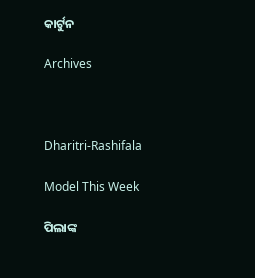କାର୍ଟୁନ

Archives



Dharitri-Rashifala

Model This Week

ପିଲାଙ୍କ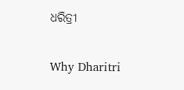ଧରିତ୍ରୀ

Why Dharitri